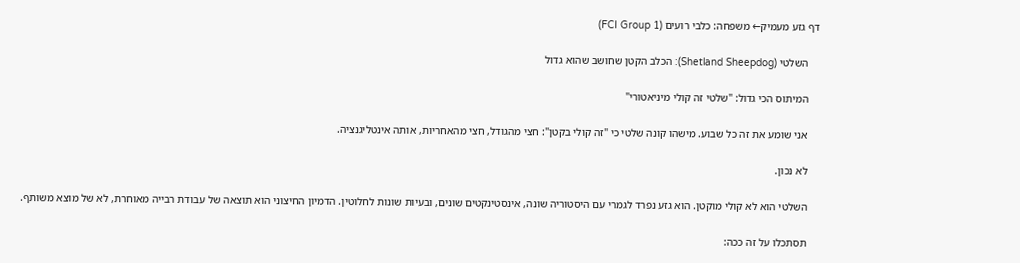דף גזע מעמיק← משפחה: כלבי רועים (FCI Group 1)

    השלטי (Shetland Sheepdog): הכלב הקטן שחושב שהוא גדול

    המיתוס הכי גדול: "שלטי זה קולי מיניאטורי"

    אני שומע את זה כל שבוע. מישהו קונה שלטי כי "זה קולי בקטן": חצי מהגודל, חצי מהאחריות, אותה אינטליגנציה.

    לא נכון.

    השלטי הוא לא קולי מוקטן. הוא גזע נפרד לגמרי עם היסטוריה שונה, אינסטינקטים שונים, ובעיות שונות לחלוטין. הדמיון החיצוני הוא תוצאה של עבודת רבייה מאוחרת, לא של מוצא משותף.

    תסתכלו על זה ככה: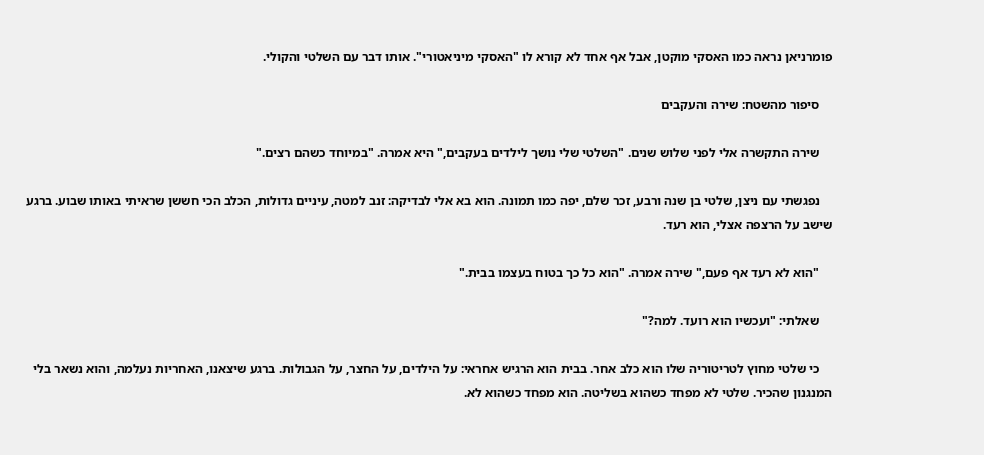פומרניאן נראה כמו האסקי מוקטן, אבל אף אחד לא קורא לו "האסקי מיניאטורי". אותו דבר עם השלטי והקולי.

    סיפור מהשטח: שירה והעקבים

    שירה התקשרה אלי לפני שלוש שנים. "השלטי שלי נושך לילדים בעקבים," היא אמרה. "במיוחד כשהם רצים."

    נפגשתי עם ניצן, שלטי בן שנה ורבע, זכר שלם, יפה כמו תמונה. הוא בא אלי לבדיקה: זנב למטה, עיניים גדולות, הכלב הכי חששן שראיתי באותו שבוע. ברגע שישב על הרצפה אצלי, הוא רעד.

    "הוא לא רעד אף פעם," שירה אמרה. "הוא כל כך בטוח בעצמו בבית."

    שאלתי: "ועכשיו הוא רועד. למה?"

    כי שלטי מחוץ לטריטוריה שלו הוא כלב אחר. בבית הוא הרגיש אחראי: על הילדים, על החצר, על הגבולות. ברגע שיצאנו, האחריות נעלמה, והוא נשאר בלי המנגנון שהכיר. שלטי לא מפחד כשהוא בשליטה. הוא מפחד כשהוא לא.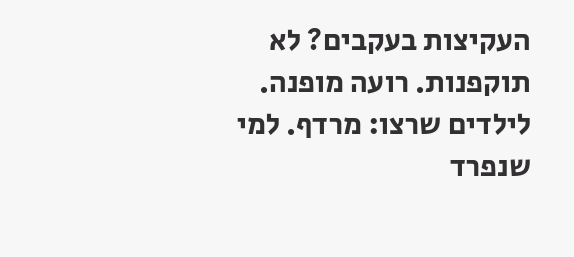העקיצות בעקבים? לא תוקפנות. רועה מופנה. לילדים שרצו: מרדף. למי שנפרד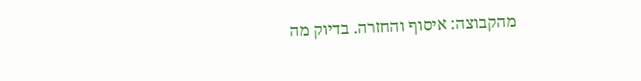מהקבוצה: איסוף והחזרה. בדיוק מה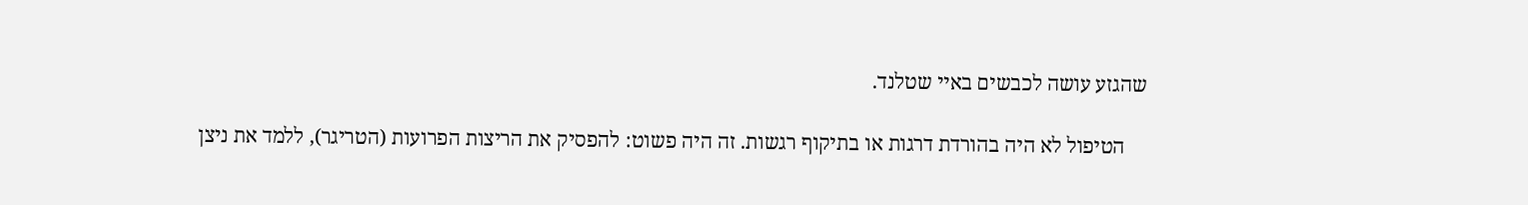שהגזע עושה לכבשים באיי שטלנד.

    הטיפול לא היה בהורדת דרגות או בתיקוף רגשות. זה היה פשוט: להפסיק את הריצות הפרועות (הטריגר), ללמד את ניצן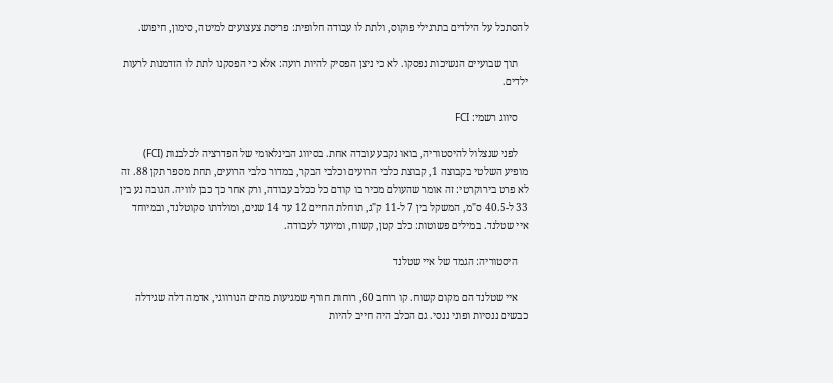להסתכל על הילדים בתרגילי פוקוס, ולתת לו עבודה חלופית: פריסת צעצועים למיטה, סימון, חיפוש.

    תוך שבועיים הנשיכות נפסקו. לא כי ניצן הפסיק להיות רועה: אלא כי הפסקנו לתת לו הזדמנות לרעות ילדים.

    סיווג רשמי: FCI

    לפני שנצלול להיסטוריה, בואו נקבע עובדה אחת. בסיווג הבינלאומי של הפדרציה לכלבנות (FCI) מופיע השלטי בקבוצה 1, קבוצת כלבי הרועים וכלבי הבקר, במדור כלבי הרועים, תחת מספר תקן 88. זה לא פרט בירוקרטי: זה אומר שהעולם מכיר בו קודם כל ככלב עבודה, ורק אחר כך כבן לוויה. הגובה נע בין 33 ל-40.5 ס"מ, המשקל בין 7 ל-11 ק"ג, תוחלת החיים 12 עד 14 שנים, ומולדתו סקוטלנד, ובמיוחד איי שטלנד. במילים פשוטות: כלב קטן, קשוח, ומיועד לעבודה.

    היסטוריה: הגמד של איי שטלנד

    איי שטלנד הם מקום קשוח. קו רוחב 60, רוחות חורף שמגיעות מהים הנורווגי, אדמה דלה שגידלה כבשים ננסיות ופוני ננסי. גם הכלב היה חייב להיות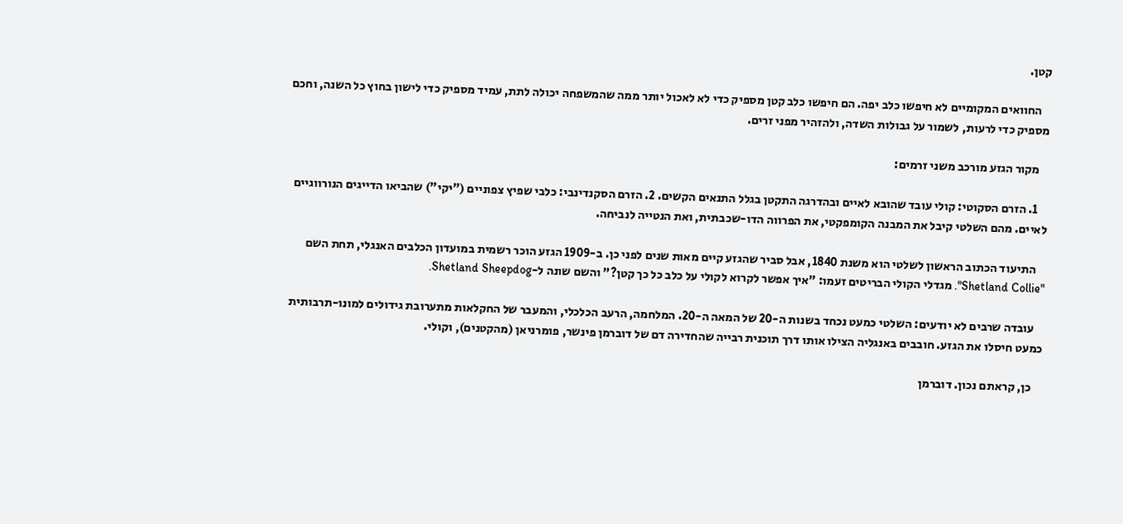קטן.

    החוואים המקומיים לא חיפשו כלב יפה. הם חיפשו כלב קטן מספיק כדי לא לאכול יותר ממה שהמשפחה יכולה לתת, עמיד מספיק כדי לישון בחוץ כל השנה, וחכם מספיק כדי לרעות, לשמור על גבולות השדה, ולהזהיר מפני זרים.

    מקור הגזע מורכב משני זרמים:

    1. הזרם הסקוטי: קולי עובד שהובא לאיים ובהדרגה התקטן בגלל התנאים הקשים. 2. הזרם הסקנדינבי: כלבי שפיץ צפוניים ("יקי") שהביאו הדייגים הנורווגיים לאיים. מהם השלטי קיבל את המבנה הקומפקטי, את הפרווה הדו-שכבתית, ואת הנטייה לנביחה.

    התיעוד הכתוב הראשון לשלטי הוא משנת 1840, אבל סביר שהגזע קיים מאות שנים לפני כן. ב-1909 הגזע הוכר רשמית במועדון הכלבים האנגלי, תחת השם "Shetland Collie". מגדלי הקולי הבריטים זעמו: "איך אפשר לקרוא לקולי על כלב כל כך קטן?" והשם שונה ל-Shetland Sheepdog.

    עובדה שרבים לא יודעים: השלטי כמעט נכחד בשנות ה-20 של המאה ה-20. המלחמה, הרעב הכלכלי, והמעבר של החקלאות מתערובת גידולים למונו-תרבותית כמעט חיסלו את הגזע. חובבים באנגליה הצילו אותו דרך תוכנית רבייה שהחדירה דם של דוברמן פינשר, פומרניאן (מהקטנים), וקולי.

    כן, קראתם נכון. דוברמן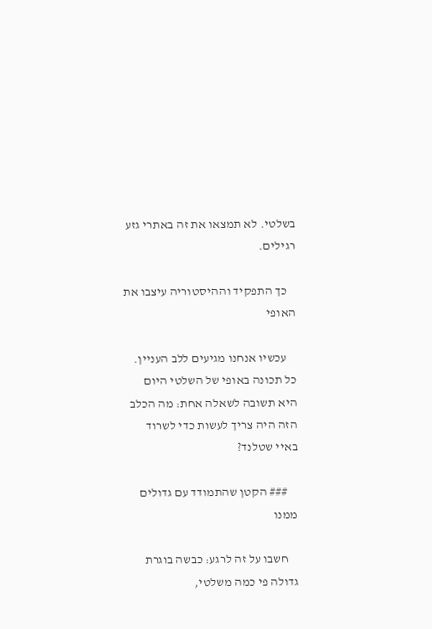בשלטי. לא תמצאו את זה באתרי גזע רגילים.

    כך התפקיד וההיסטוריה עיצבו את האופי

    עכשיו אנחנו מגיעים ללב העניין. כל תכונה באופי של השלטי היום היא תשובה לשאלה אחת: מה הכלב הזה היה צריך לעשות כדי לשרוד באיי שטלנד?

    ### הקטן שהתמודד עם גדולים ממנו

    חשבו על זה לרגע: כבשה בוגרת גדולה פי כמה משלטי,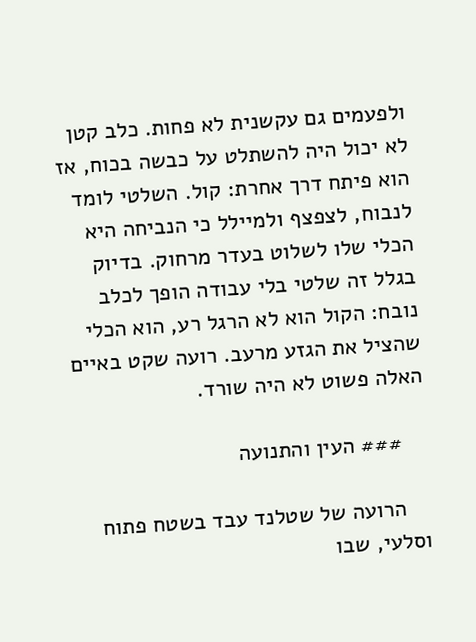ולפעמים גם עקשנית לא פחות. כלב קטן לא יכול היה להשתלט על כבשה בכוח, אז הוא פיתח דרך אחרת: קול. השלטי לומד לנבוח, לצפצף ולמיילל כי הנביחה היא הכלי שלו לשלוט בעדר מרחוק. בדיוק בגלל זה שלטי בלי עבודה הופך לכלב נובח: הקול הוא לא הרגל רע, הוא הכלי שהציל את הגזע מרעב. רועה שקט באיים האלה פשוט לא היה שורד.

    ### העין והתנועה

    הרועה של שטלנד עבד בשטח פתוח וסלעי, שבו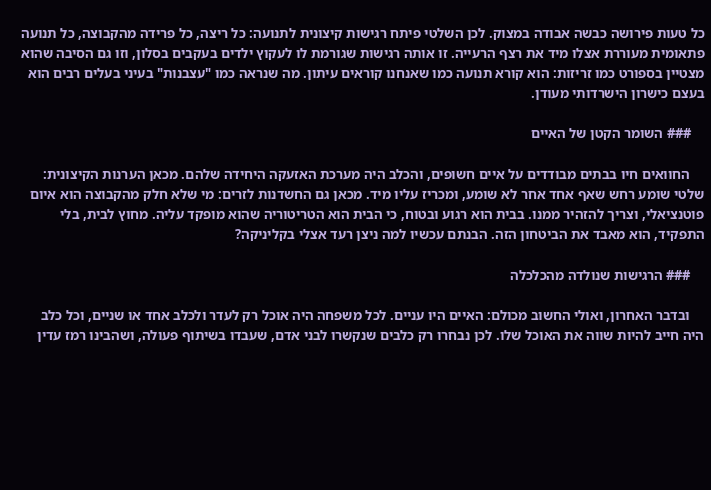כל טעות פירושה כבשה אבודה במצוק. לכן השלטי פיתח רגישות קיצונית לתנועה: כל ריצה, כל פרידה מהקבוצה, כל תנועה פתאומית מעוררת אצלו מיד את רצף הרעייה. זו אותה רגישות שגורמת לו לעקוץ ילדים בעקבים בסלון, וזו גם הסיבה שהוא מצטיין בספורט כמו זריזות: הוא קורא תנועה כמו שאנחנו קוראים עיתון. מה שנראה כמו "עצבנות" בעיני בעלים רבים הוא בעצם כישרון הישרדותי מעודן.

    ### השומר הקטן של האיים

    החוואים חיו בבתים מבודדים על איים חשופים, והכלב היה מערכת האזעקה היחידה שלהם. מכאן הערנות הקיצונית: שלטי שומע רחש שאף אחד אחר לא שומע, ומכריז עליו מיד. מכאן גם החשדנות לזרים: מי שלא חלק מהקבוצה הוא איום פוטנציאלי, וצריך להזהיר ממנו. בבית הוא רגוע ובטוח, כי הבית הוא הטריטוריה שהוא מופקד עליה. מחוץ לבית, בלי התפקיד, הוא מאבד את הביטחון הזה. הבנתם עכשיו למה ניצן רעד אצלי בקליניקה?

    ### הרגישות שנולדה מהכלכלה

    ובדבר האחרון, ואולי החשוב מכולם: האיים היו עניים. לכל משפחה היה אוכל רק לעדר ולכלב אחד או שניים, וכל כלב היה חייב להיות שווה את האוכל שלו. לכן נבחרו רק כלבים שנקשרו לבני אדם, שעבדו בשיתוף פעולה, ושהבינו רמז עדין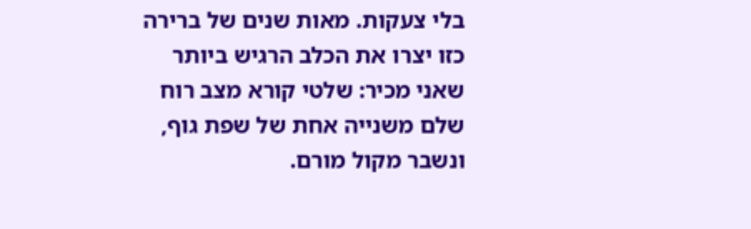בלי צעקות. מאות שנים של ברירה כזו יצרו את הכלב הרגיש ביותר שאני מכיר: שלטי קורא מצב רוח שלם משנייה אחת של שפת גוף, ונשבר מקול מורם.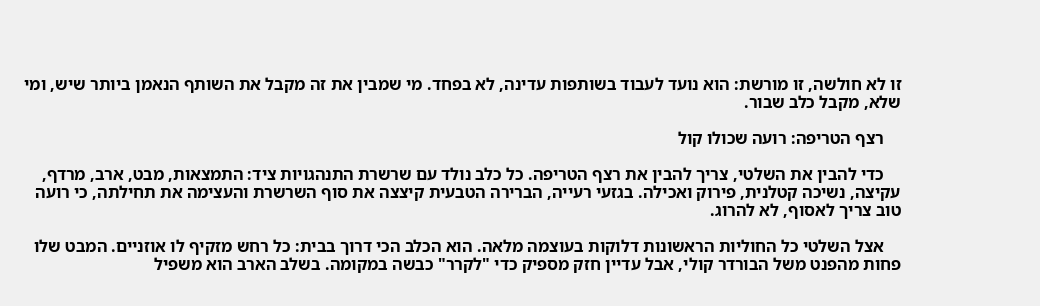זו לא חולשה, זו מורשת: הוא נועד לעבוד בשותפות עדינה, לא בפחד. מי שמבין את זה מקבל את השותף הנאמן ביותר שיש, ומי שלא, מקבל כלב שבור.

    רצף הטריפה: רועה שכולו קול

    כדי להבין את השלטי, צריך להבין את רצף הטריפה. כל כלב נולד עם שרשרת התנהגויות ציד: התמצאות, מבט, ארב, מרדף, עקיצה, נשיכה קטלנית, פירוק ואכילה. בגזעי רעייה, הברירה הטבעית קיצצה את סוף השרשרת והעצימה את תחילתה, כי רועה טוב צריך לאסוף, לא להרוג.

    אצל השלטי כל החוליות הראשונות דלוקות בעוצמה מלאה. הוא הכלב הכי דרוך בבית: כל רחש מזקיף לו אוזניים. המבט שלו פחות מהפנט משל הבורדר קולי, אבל עדיין חזק מספיק כדי "לקרר" כבשה במקומה. בשלב הארב הוא משפיל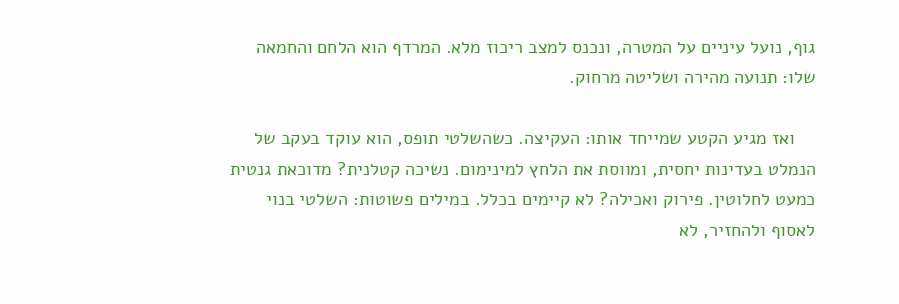גוף, נועל עיניים על המטרה, ונכנס למצב ריכוז מלא. המרדף הוא הלחם והחמאה שלו: תנועה מהירה ושליטה מרחוק.

    ואז מגיע הקטע שמייחד אותו: העקיצה. כשהשלטי תופס, הוא עוקד בעקב של הנמלט בעדינות יחסית, ומווסת את הלחץ למינימום. נשיכה קטלנית? מדוכאת גנטית כמעט לחלוטין. פירוק ואכילה? לא קיימים בכלל. במילים פשוטות: השלטי בנוי לאסוף ולהחזיר, לא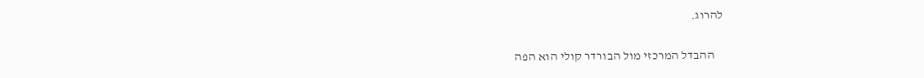להרוג.

    ההבדל המרכזי מול הבורדר קולי הוא הפה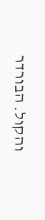והקול. הבורדר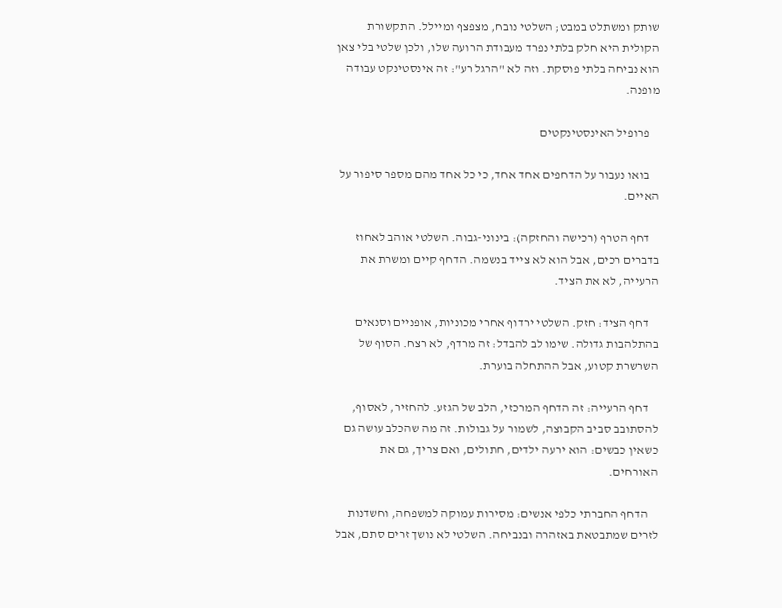שותק ומשתלט במבט; השלטי נובח, מצפצף ומיילל. התקשורת הקולית היא חלק בלתי נפרד מעבודת הרועה שלו, ולכן שלטי בלי צאן הוא נביחה בלתי פוסקת. וזה לא "הרגל רע": זה אינסטינקט עבודה מופנה.

    פרופיל האינסטינקטים

    בואו נעבור על הדחפים אחד אחד, כי כל אחד מהם מספר סיפור על האיים.

    דחף הטרף (רכישה והחזקה): בינוני-גבוה. השלטי אוהב לאחוז בדברים רכים, אבל הוא לא צייד בנשמה. הדחף קיים ומשרת את הרעייה, לא את הציד.

    דחף הציד: חזק. השלטי ירדוף אחרי מכוניות, אופניים וסנאים בהתלהבות גדולה. שימו לב להבדל: זה מרדף, לא רצח. הסוף של השרשרת קטוע, אבל ההתחלה בוערת.

    דחף הרעייה: זה הדחף המרכזי, הלב של הגזע. להחזיר, לאסוף, להסתובב סביב הקבוצה, לשמור על גבולות. זה מה שהכלב עושה גם כשאין כבשים: הוא ירעה ילדים, חתולים, ואם צריך, גם את האורחים.

    הדחף החברתי כלפי אנשים: מסירות עמוקה למשפחה, וחשדנות לזרים שמתבטאת באזהרה ובנביחה. השלטי לא נושך זרים סתם, אבל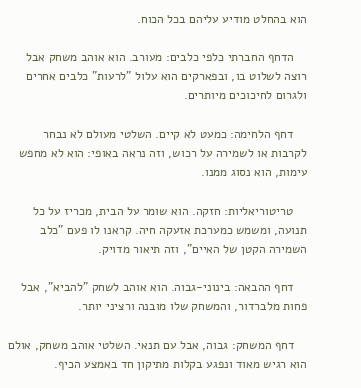הוא בהחלט מודיע עליהם בכל הכוח.

    הדחף החברתי כלפי כלבים: מעורב. הוא אוהב משחק אבל רוצה לשלוט בו, ובפארקים הוא עלול "לרעות" כלבים אחרים ולגרום לחיכוכים מיותרים.

    דחף הלחימה: כמעט לא קיים. השלטי מעולם לא נבחר לקרבות או לשמירה על רכוש, וזה נראה באופי: הוא לא מחפש עימות, הוא נסוג ממנו.

    טריטוריאליות: חזקה. הוא שומר על הבית, מכריז על כל תנועה, ומשמש כמערכת אזעקה חיה. קראנו לו פעם "כלב השמירה הקטן של האיים", וזה תיאור מדויק.

    דחף ההבאה: בינוני-גבוה. הוא אוהב לשחק "להביא", אבל פחות מלברדור, והמשחק שלו מובנה ורציני יותר.

    דחף המשחק: גבוה, אבל עם תנאי. השלטי אוהב משחק, אולם הוא רגיש מאוד ונפגע בקלות מתיקון חד באמצע הכיף.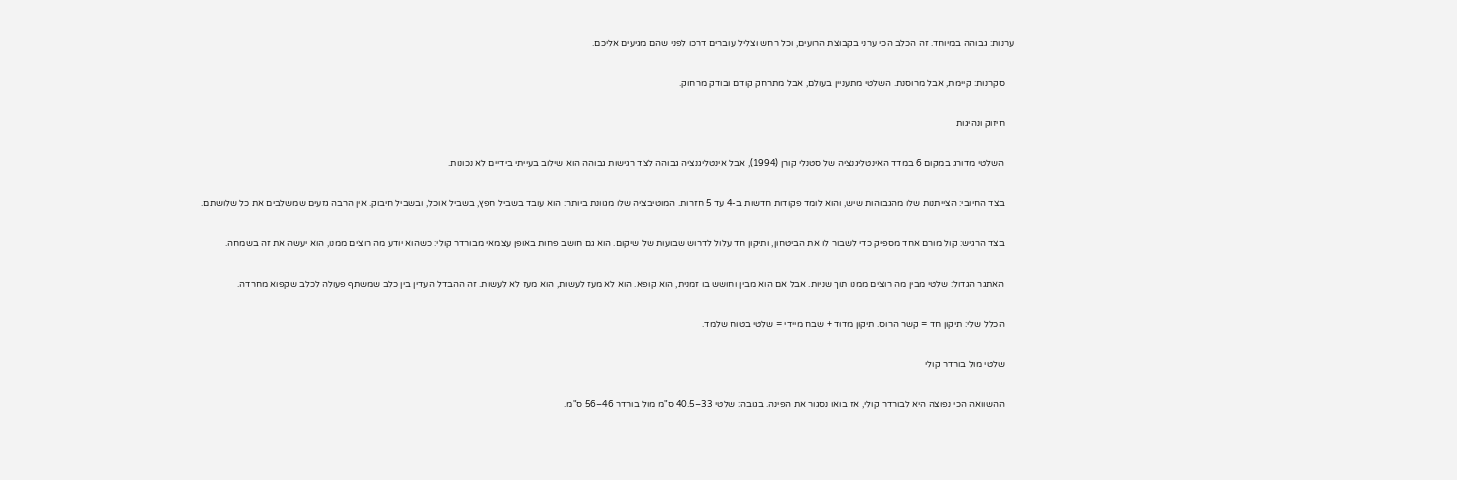ערנות: גבוהה במיוחד. זה הכלב הכי ערני בקבוצת הרועים, וכל רחש וצליל עוברים דרכו לפני שהם מגיעים אליכם.

    סקרנות: קיימת, אבל מרוסנת. השלטי מתעניין בעולם, אבל מתרחק קודם ובודק מרחוק.

    חיזוק ונהיגות

    השלטי מדורג במקום 6 במדד האינטליגנציה של סטנלי קורן (1994), אבל אינטליגנציה גבוהה לצד רגישות גבוהה הוא שילוב בעייתי בידיים לא נכונות.

    בצד החיובי: הצייתנות שלו מהגבוהות שיש, והוא לומד פקודות חדשות ב-4 עד 5 חזרות. המוטיבציה שלו מגוונת ביותר: הוא עובד בשביל חפץ, בשביל אוכל, ובשביל חיבוק. אין הרבה גזעים שמשלבים את כל שלושתם.

    בצד הרגיש: קול מורם אחד מספיק כדי לשבור לו את הביטחון, ותיקון חד עלול לדרוש שבועות של שיקום. הוא גם חושב פחות באופן עצמאי מבורדר קולי: כשהוא יודע מה רוצים ממנו, הוא יעשה את זה בשמחה.

    האתגר הגדול: שלטי מבין מה רוצים ממנו תוך שניות. אבל אם הוא מבין וחושש בו זמנית, הוא קופא. הוא לא מעז לעשות, הוא מעז לא לעשות. זה ההבדל העדין בין כלב שמשתף פעולה לכלב שקפוא מחרדה.

    הכלל שלי: תיקון חד = קשר הרוס. תיקון מדוד + שבח מיידי = שלטי בטוח שלמד.

    שלטי מול בורדר קולי

    ההשוואה הכי נפוצה היא לבורדר קולי, אז בואו נסגור את הפינה. בגובה: שלטי 33–40.5 ס"מ מול בורדר 46–56 ס"מ.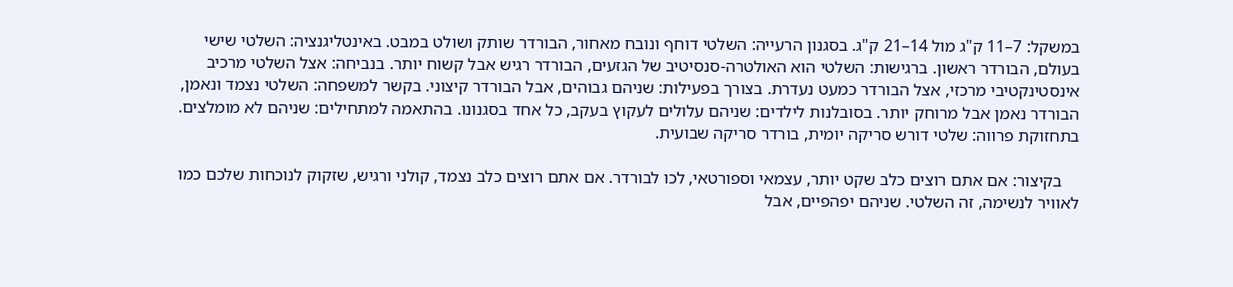במשקל: 7–11 ק"ג מול 14–21 ק"ג. בסגנון הרעייה: השלטי דוחף ונובח מאחור, הבורדר שותק ושולט במבט. באינטליגנציה: השלטי שישי בעולם, הבורדר ראשון. ברגישות: השלטי הוא האולטרה-סנסיטיב של הגזעים, הבורדר רגיש אבל קשוח יותר. בנביחה: אצל השלטי מרכיב אינסטינקטיבי מרכזי, אצל הבורדר כמעט נעדרת. בצורך בפעילות: שניהם גבוהים, אבל הבורדר קיצוני. בקשר למשפחה: השלטי נצמד ונאמן, הבורדר נאמן אבל מרוחק יותר. בסובלנות לילדים: שניהם עלולים לעקוץ בעקב, כל אחד בסגנונו. בהתאמה למתחילים: שניהם לא מומלצים. בתחזוקת פרווה: שלטי דורש סריקה יומית, בורדר סריקה שבועית.

    בקיצור: אם אתם רוצים כלב שקט יותר, עצמאי וספורטאי, לכו לבורדר. אם אתם רוצים כלב נצמד, קולני ורגיש, שזקוק לנוכחות שלכם כמו לאוויר לנשימה, זה השלטי. שניהם יפהפיים, אבל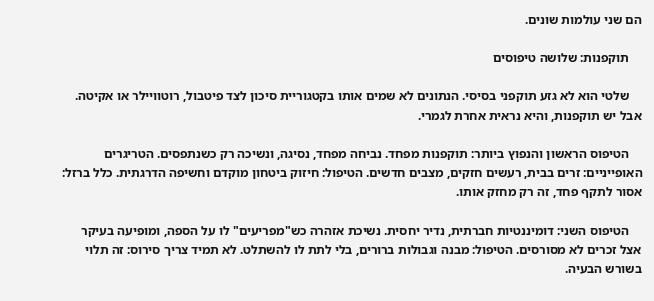הם שני עולמות שונים.

    תוקפנות: שלושה טיפוסים

    שלטי הוא לא גזע תוקפני בסיסי. הנתונים לא שמים אותו בקטגוריית סיכון לצד פיטבול, רוטוויילר או אקיטה. אבל יש תוקפנות, והיא נראית אחרת לגמרי.

    הטיפוס הראשון והנפוץ ביותר: תוקפנות מפחד. נביחה מפחד, נסיגה, ונשיכה רק כשנתפסים. הטריגרים האופייניים: זרים בבית, רעשים חזקים, מצבים חדשים. הטיפול: חיזוק ביטחון מוקדם וחשיפה הדרגתית. כלל ברזל: אסור לתקף פחד, זה רק מחזק אותו.

    הטיפוס השני: דומיננטיות חברתית, נדיר יחסית. נשיכת אזהרה כש"מפריעים" לו על הספה, ומופיעה בעיקר אצל זכרים לא מסורסים. הטיפול: מבנה וגבולות ברורים, בלי לתת לו להשתלט. לא תמיד צריך סירוס: זה תלוי בשורש הבעיה.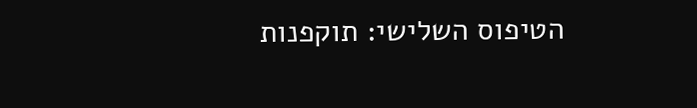הטיפוס השלישי: תוקפנות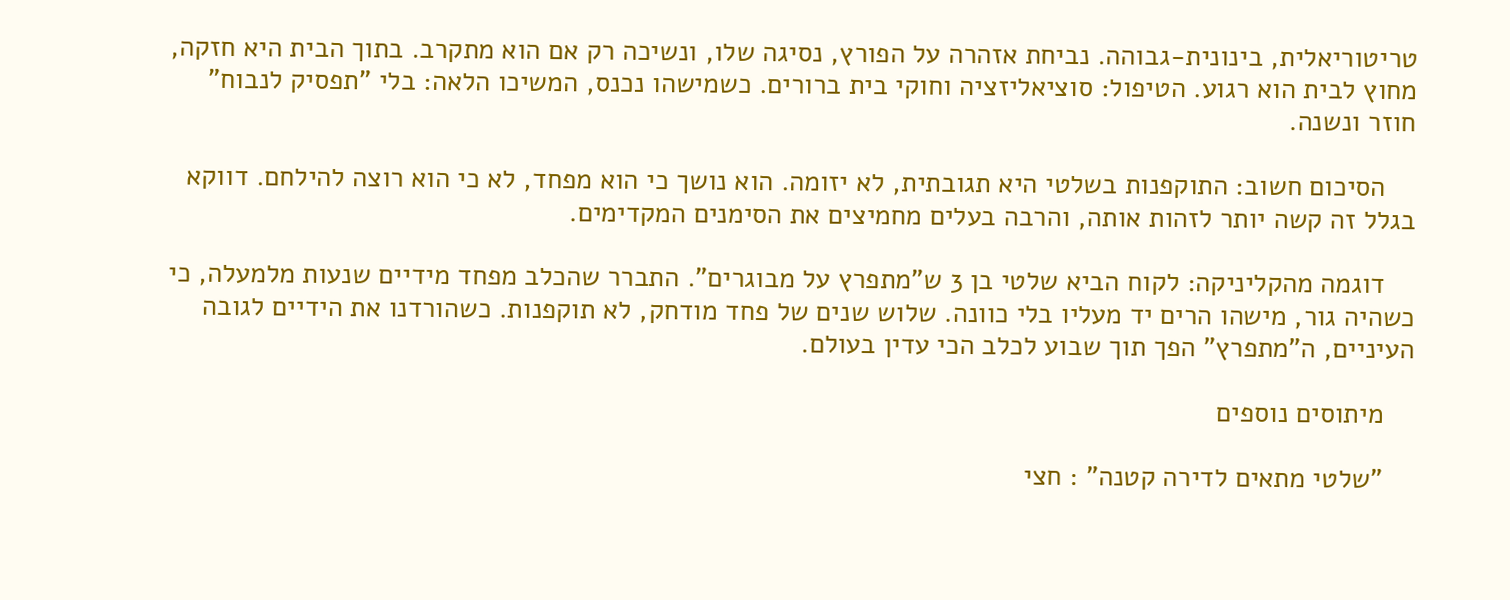טריטוריאלית, בינונית-גבוהה. נביחת אזהרה על הפורץ, נסיגה שלו, ונשיכה רק אם הוא מתקרב. בתוך הבית היא חזקה, מחוץ לבית הוא רגוע. הטיפול: סוציאליזציה וחוקי בית ברורים. כשמישהו נכנס, המשיכו הלאה: בלי "תפסיק לנבוח" חוזר ונשנה.

    הסיכום חשוב: התוקפנות בשלטי היא תגובתית, לא יזומה. הוא נושך כי הוא מפחד, לא כי הוא רוצה להילחם. דווקא בגלל זה קשה יותר לזהות אותה, והרבה בעלים מחמיצים את הסימנים המקדימים.

    דוגמה מהקליניקה: לקוח הביא שלטי בן 3 ש"מתפרץ על מבוגרים". התברר שהכלב מפחד מידיים שנעות מלמעלה, כי כשהיה גור, מישהו הרים יד מעליו בלי כוונה. שלוש שנים של פחד מודחק, לא תוקפנות. כשהורדנו את הידיים לגובה העיניים, ה"מתפרץ" הפך תוך שבוע לכלב הכי עדין בעולם.

    מיתוסים נוספים

    "שלטי מתאים לדירה קטנה" : חצי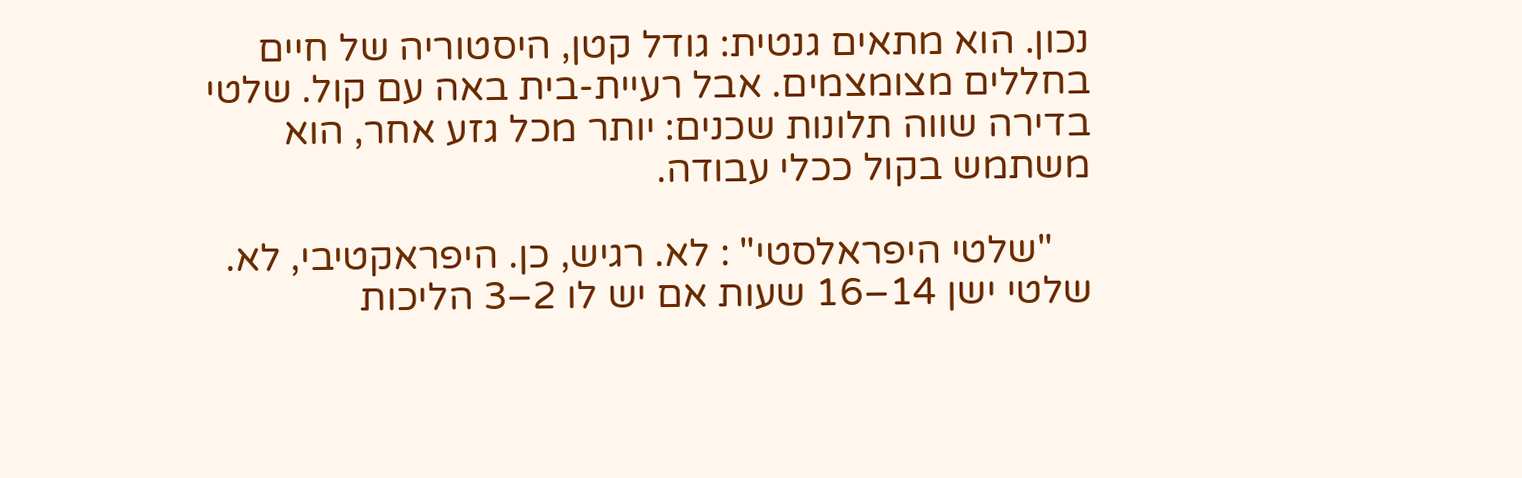נכון. הוא מתאים גנטית: גודל קטן, היסטוריה של חיים בחללים מצומצמים. אבל רעיית-בית באה עם קול. שלטי בדירה שווה תלונות שכנים: יותר מכל גזע אחר, הוא משתמש בקול ככלי עבודה.

    "שלטי היפראלסטי" : לא. רגיש, כן. היפראקטיבי, לא. שלטי ישן 14–16 שעות אם יש לו 2–3 הליכות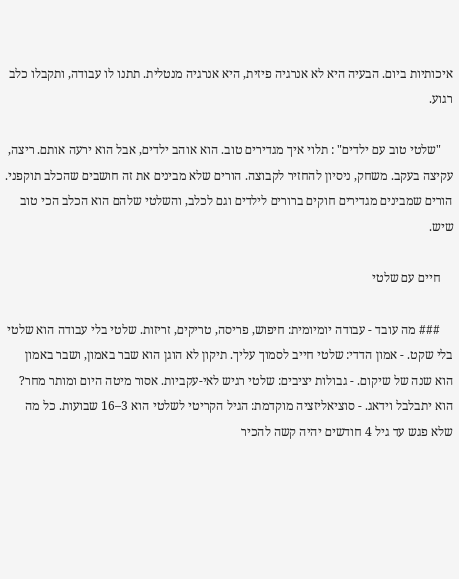איכותיות ביום. הבעיה היא לא אנרגיה פיזית, היא אנרגיה מנטלית. תתנו לו עבודה, ותקבלו כלב רגוע.

    "שלטי טוב עם ילדים" : תלוי איך מגדירים טוב. הוא אוהב ילדים, אבל הוא ירעה אותם. ריצה, עקיצה בעקב. משחק, ניסיון להחזיר לקבוצה. הורים שלא מבינים את זה חושבים שהכלב תוקפני. הורים שמבינים מגדירים חוקים ברורים לילדים וגם לכלב, והשלטי שלהם הוא הכלב הכי טוב שיש.

    חיים עם שלטי

    ### מה עובד - עבודה יומיומית: חיפוש, פריסה, טריקים, זריזות. שלטי בלי עבודה הוא שלטי בלי שקט. - אמון הדדי: שלטי חייב לסמוך עליך. תיקון לא הוגן הוא שבר באמון, ושבר באמון הוא שנה של שיקום. - גבולות יציבים: שלטי רגיש לאי-עקביות. אסור מיטה היום ומותר מחר? הוא יתבלבל וידאג. - סוציאליזציה מוקדמת: הגיל הקריטי לשלטי הוא 3–16 שבועות. כל מה שלא פגש עד גיל 4 חודשים יהיה קשה להכיר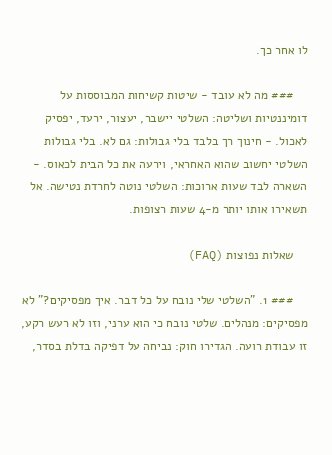לו אחר כך.

    ### מה לא עובד - שיטות קשיחות המבוססות על דומיננטיות ושליטה: השלטי יישבר, יעצור, ירעד, יפסיק לאכול. - חינוך רך בלבד בלי גבולות: גם לא. בלי גבולות השלטי יחשוב שהוא האחראי, וירעה את כל הבית לכאוס. - השארה לבד שעות ארוכות: השלטי נוטה לחרדת נטישה. אל תשאירו אותו יותר מ-4 שעות רצופות.

    שאלות נפוצות (FAQ)

    ### 1. "השלטי שלי נובח על כל דבר. איך מפסיקים?" לא מפסיקים: מנהלים. שלטי נובח כי הוא ערני, וזו לא רעש רקע, זו עבודת רועה. הגדירו חוק: נביחה על דפיקה בדלת בסדר,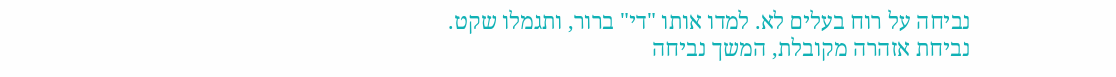נביחה על רוח בעלים לא. למדו אותו "די" ברור, ותגמלו שקט. נביחת אזהרה מקובלת, המשך נביחה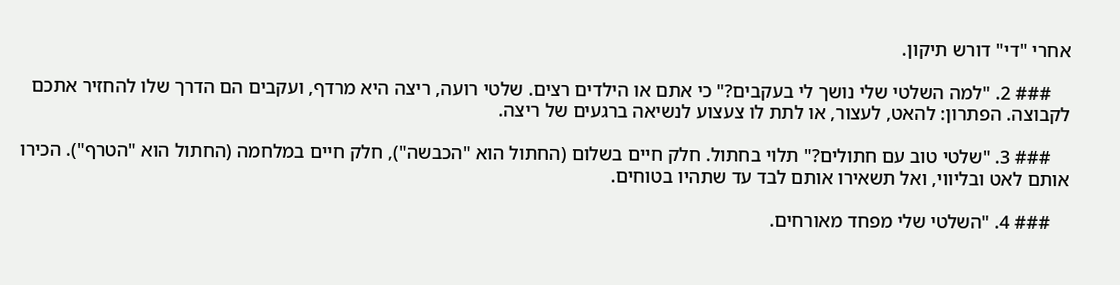אחרי "די" דורש תיקון.

    ### 2. "למה השלטי שלי נושך לי בעקבים?" כי אתם או הילדים רצים. שלטי רועה, ריצה היא מרדף, ועקבים הם הדרך שלו להחזיר אתכם לקבוצה. הפתרון: להאט, לעצור, או לתת לו צעצוע לנשיאה ברגעים של ריצה.

    ### 3. "שלטי טוב עם חתולים?" תלוי בחתול. חלק חיים בשלום (החתול הוא "הכבשה"), חלק חיים במלחמה (החתול הוא "הטרף"). הכירו אותם לאט ובליווי, ואל תשאירו אותם לבד עד שתהיו בטוחים.

    ### 4. "השלטי שלי מפחד מאורחים.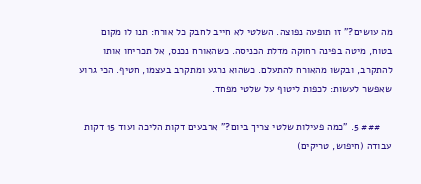מה עושים?" זו תופעה נפוצה. השלטי לא חייב לחבק כל אורח: תנו לו מקום בטוח, מיטה בפינה רחוקה מדלת הכניסה. כשהאורח נכנס, אל תכריחו אותו להתקרב, ובקשו מהאורח להתעלם. כשהוא נרגע ומתקרב בעצמו, חטיף. הכי גרוע שאפשר לעשות: לכפות ליטוף על שלטי מפחד.

    ### 5. "כמה פעילות שלטי צריך ביום?" ארבעים דקות הליכה ועוד 15 דקות עבודה (חיפוש, טריקים)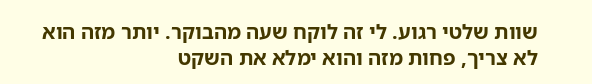שוות שלטי רגוע. לי זה לוקח שעה מהבוקר. יותר מזה הוא לא צריך, פחות מזה והוא ימלא את השקט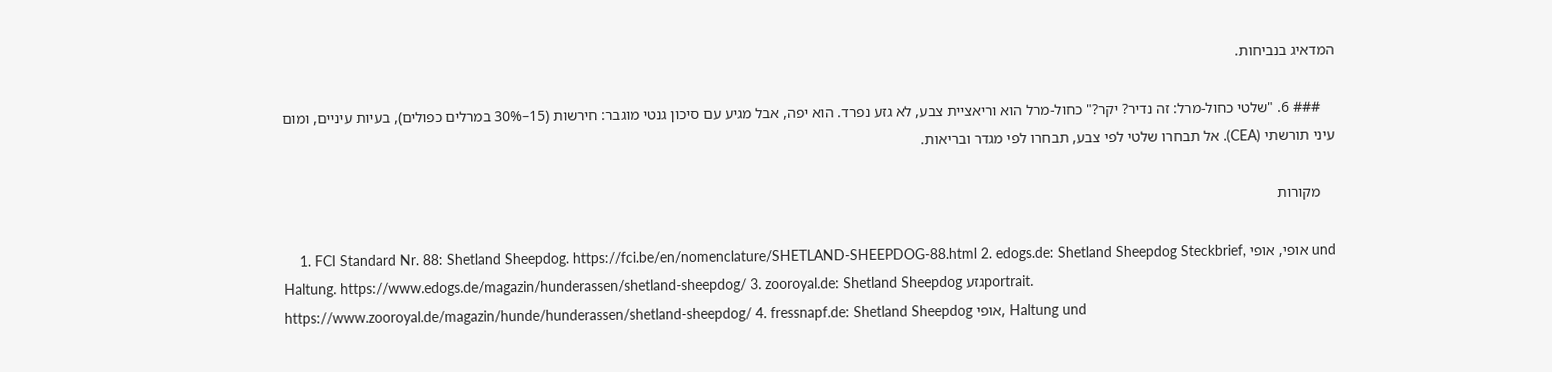המדאיג בנביחות.

    ### 6. "שלטי כחול-מרל: זה נדיר? יקר?" כחול-מרל הוא וריאציית צבע, לא גזע נפרד. הוא יפה, אבל מגיע עם סיכון גנטי מוגבר: חירשות (15–30% במרלים כפולים), בעיות עיניים, ומום עיני תורשתי (CEA). אל תבחרו שלטי לפי צבע, תבחרו לפי מגדר ובריאות.

    מקורות

    1. FCI Standard Nr. 88: Shetland Sheepdog. https://fci.be/en/nomenclature/SHETLAND-SHEEPDOG-88.html 2. edogs.de: Shetland Sheepdog Steckbrief, אופי, אופי und Haltung. https://www.edogs.de/magazin/hunderassen/shetland-sheepdog/ 3. zooroyal.de: Shetland Sheepdog גזעportrait. https://www.zooroyal.de/magazin/hunde/hunderassen/shetland-sheepdog/ 4. fressnapf.de: Shetland Sheepdog אופי, Haltung und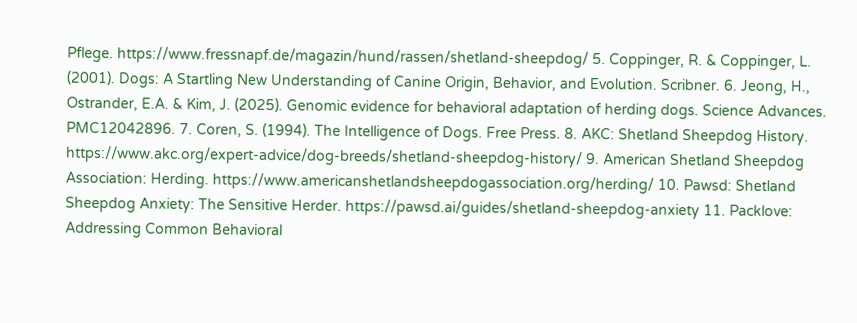Pflege. https://www.fressnapf.de/magazin/hund/rassen/shetland-sheepdog/ 5. Coppinger, R. & Coppinger, L. (2001). Dogs: A Startling New Understanding of Canine Origin, Behavior, and Evolution. Scribner. 6. Jeong, H., Ostrander, E.A. & Kim, J. (2025). Genomic evidence for behavioral adaptation of herding dogs. Science Advances. PMC12042896. 7. Coren, S. (1994). The Intelligence of Dogs. Free Press. 8. AKC: Shetland Sheepdog History. https://www.akc.org/expert-advice/dog-breeds/shetland-sheepdog-history/ 9. American Shetland Sheepdog Association: Herding. https://www.americanshetlandsheepdogassociation.org/herding/ 10. Pawsd: Shetland Sheepdog Anxiety: The Sensitive Herder. https://pawsd.ai/guides/shetland-sheepdog-anxiety 11. Packlove: Addressing Common Behavioral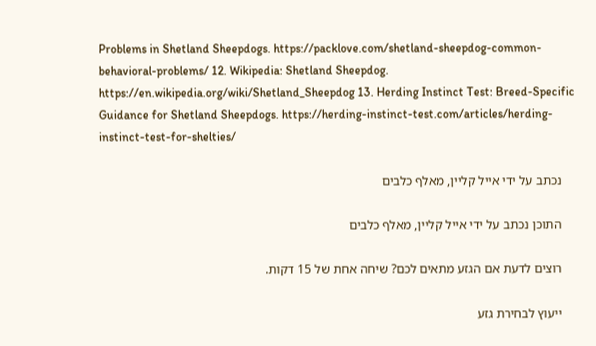Problems in Shetland Sheepdogs. https://packlove.com/shetland-sheepdog-common-behavioral-problems/ 12. Wikipedia: Shetland Sheepdog. https://en.wikipedia.org/wiki/Shetland_Sheepdog 13. Herding Instinct Test: Breed-Specific Guidance for Shetland Sheepdogs. https://herding-instinct-test.com/articles/herding-instinct-test-for-shelties/

    נכתב על ידי אייל קליין, מאלף כלבים

    התוכן נכתב על ידי אייל קליין, מאלף כלבים

    רוצים לדעת אם הגזע מתאים לכם? שיחה אחת של 15 דקות.

    ייעוץ לבחירת גזע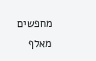מחפשים מאלף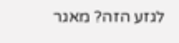לגזע הזה? מאגר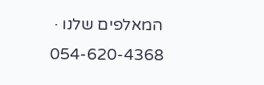המאלפים שלנו · 054-620-4368